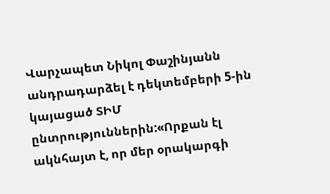Վարչապետ Նիկոլ Փաշինյանն անդրադարձել է դեկտեմբերի 5-ին կայացած ՏԻՄ ընտրություններին:«Որքան էլ ակնհայտ է, որ մեր օրակարգի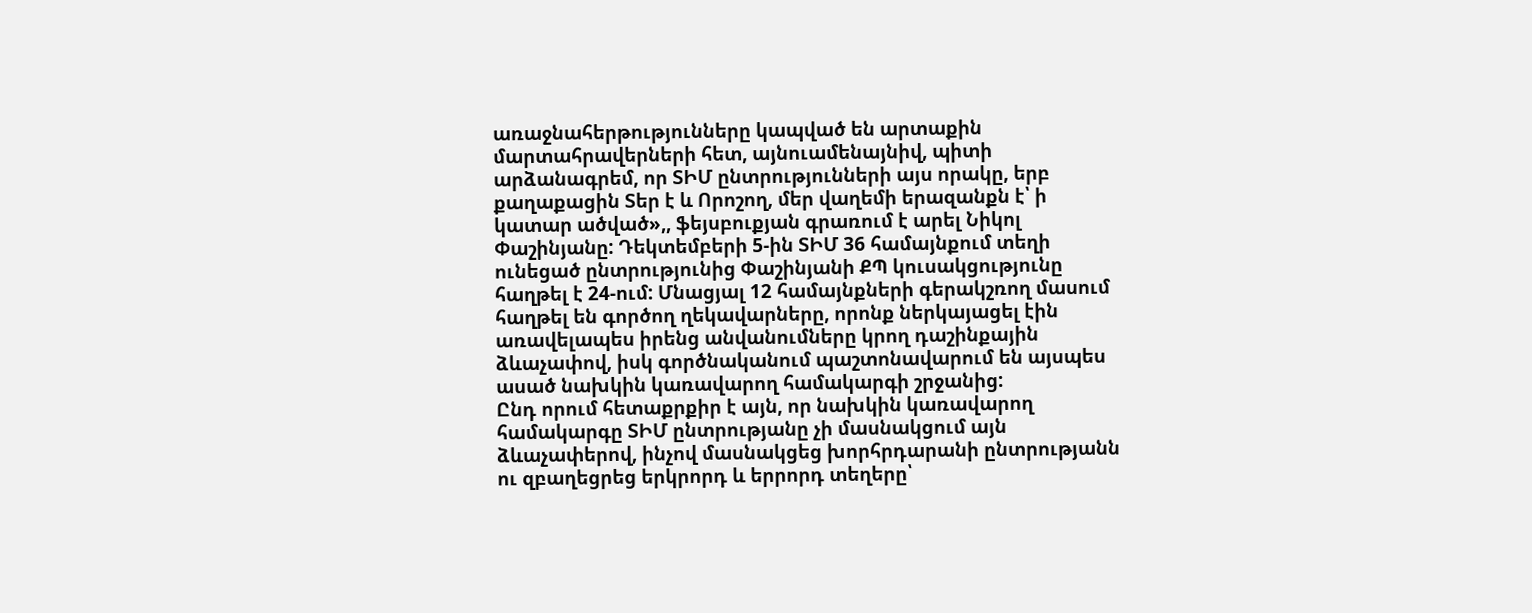առաջնահերթությունները կապված են արտաքին մարտահրավերների հետ, այնուամենայնիվ, պիտի արձանագրեմ, որ ՏԻՄ ընտրությունների այս որակը, երբ քաղաքացին Տեր է և Որոշող, մեր վաղեմի երազանքն է՝ ի կատար ածված»,, ֆեյսբուքյան գրառում է արել Նիկոլ Փաշինյանը: Դեկտեմբերի 5-ին ՏԻՄ 36 համայնքում տեղի ունեցած ընտրությունից Փաշինյանի ՔՊ կուսակցությունը հաղթել է 24-ում: Մնացյալ 12 համայնքների գերակշռող մասում հաղթել են գործող ղեկավարները, որոնք ներկայացել էին առավելապես իրենց անվանումները կրող դաշինքային ձևաչափով, իսկ գործնականում պաշտոնավարում են այսպես ասած նախկին կառավարող համակարգի շրջանից:
Ընդ որում հետաքրքիր է այն, որ նախկին կառավարող համակարգը ՏԻՄ ընտրությանը չի մասնակցում այն ձևաչափերով, ինչով մասնակցեց խորհրդարանի ընտրությանն ու զբաղեցրեց երկրորդ և երրորդ տեղերը՝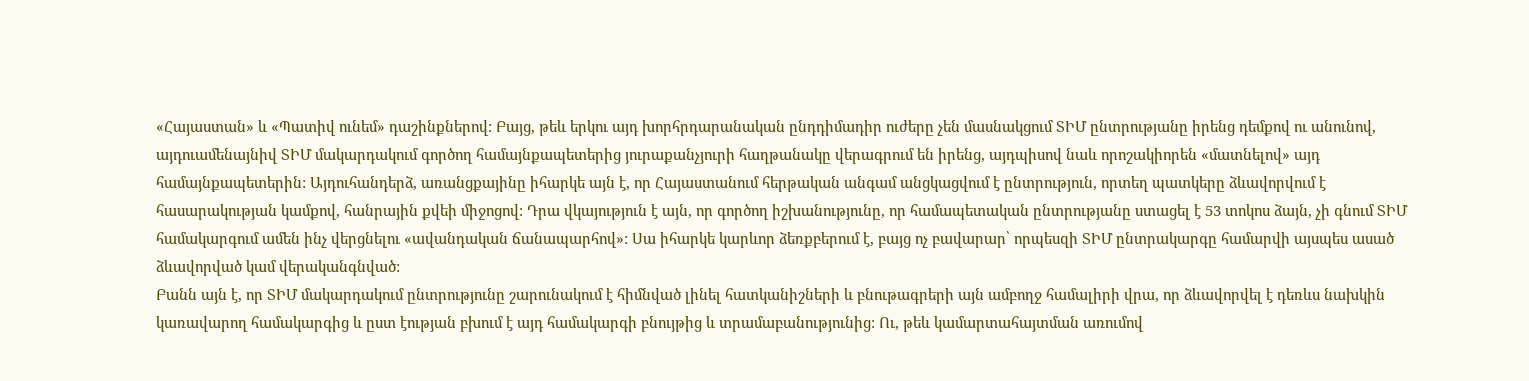«Հայաստան» և «Պատիվ ունեմ» դաշինքներով: Բայց, թեև երկու այդ խորհրդարանական ընդդիմադիր ուժերը չեն մասնակցում ՏԻՄ ընտրությանը իրենց դեմքով ու անունով, այդուամենայնիվ ՏԻՄ մակարդակում գործող համայնքապետերից յուրաքանչյուրի հաղթանակը վերագրում են իրենց, այդպիսով նաև որոշակիորեն «մատնելով» այդ համայնքապետերին: Այդուհանդերձ, առանցքայինը իհարկե այն է, որ Հայաստանում հերթական անգամ անցկացվում է ընտրություն, որտեղ պատկերը ձևավորվում է հասարակության կամքով, հանրային քվեի միջոցով: Դրա վկայություն է այն, որ գործող իշխանությունը, որ համապետական ընտրությանը ստացել է 53 տոկոս ձայն, չի գնում ՏԻՄ համակարգում ամեն ինչ վերցնելու «ավանդական ճանապարհով»: Սա իհարկե կարևոր ձեռքբերում է, բայց ոչ բավարար՝ որպեսզի ՏԻՄ ընտրակարգը համարվի այսպես ասած ձևավորված կամ վերականգնված:
Բանն այն է, որ ՏԻՄ մակարդակում ընտրությունը շարունակում է հիմնված լինել հատկանիշների և բնութագրերի այն ամբողջ համալիրի վրա, որ ձևավորվել է դեռևս նախկին կառավարող համակարգից և ըստ էության բխում է այդ համակարգի բնույթից և տրամաբանությունից: Ու, թեև կամարտահայտման առումով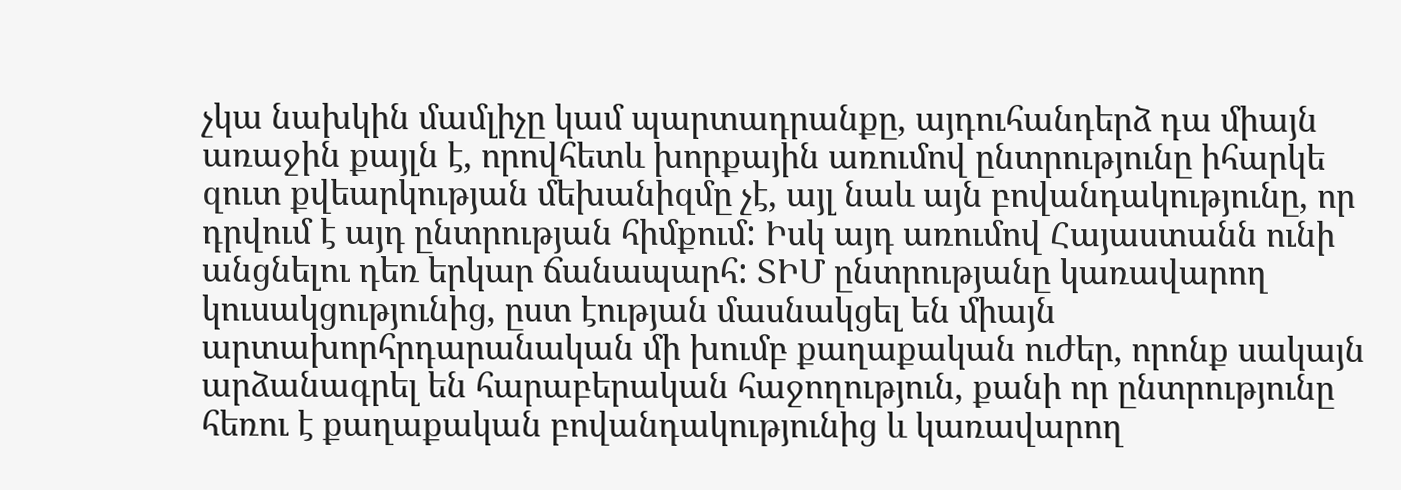չկա նախկին մամլիչը կամ պարտադրանքը, այդուհանդերձ դա միայն առաջին քայլն է, որովհետև խորքային առումով ընտրությունը իհարկե զուտ քվեարկության մեխանիզմը չէ, այլ նաև այն բովանդակությունը, որ դրվում է այդ ընտրության հիմքում: Իսկ այդ առումով Հայաստանն ունի անցնելու դեռ երկար ճանապարհ: ՏԻՄ ընտրությանը կառավարող կուսակցությունից, ըստ էության մասնակցել են միայն արտախորհրդարանական մի խումբ քաղաքական ուժեր, որոնք սակայն արձանագրել են հարաբերական հաջողություն, քանի որ ընտրությունը հեռու է քաղաքական բովանդակությունից և կառավարող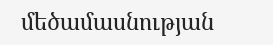մեծամասնության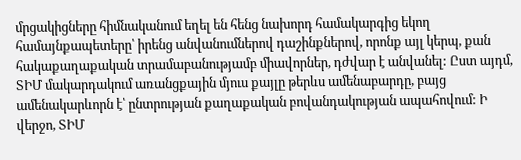մրցակիցները հիմնականում եղել են հենց նախորդ համակարգից եկող համայնքապետերը՝ իրենց անվանումներով դաշինքներով, որոնք այլ կերպ, քան հակաքաղաքական տրամաբանությամբ միավորներ, դժվար է անվանել: Ըստ այդմ, ՏԻՄ մակարդակում առանցքային մյուս քայլը թերևս ամենաբարդը, բայց ամենակարևորն է՝ ընտրության քաղաքական բովանդակության ապահովում: Ի վերջո, ՏԻՄ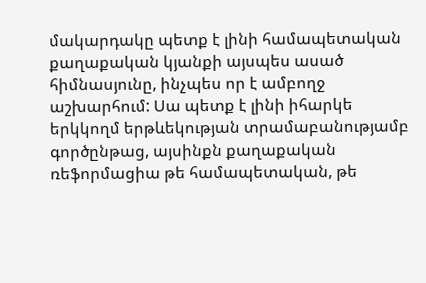մակարդակը պետք է լինի համապետական քաղաքական կյանքի այսպես ասած հիմնասյունը, ինչպես որ է ամբողջ աշխարհում: Սա պետք է լինի իհարկե երկկողմ երթևեկության տրամաբանությամբ գործընթաց, այսինքն քաղաքական ռեֆորմացիա թե համապետական, թե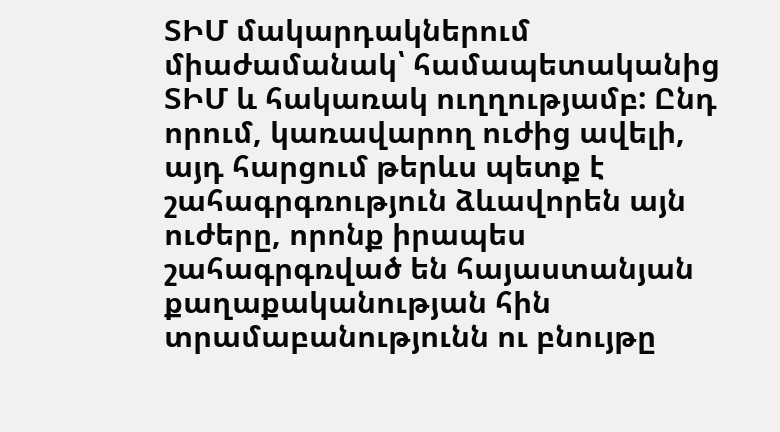ՏԻՄ մակարդակներում միաժամանակ՝ համապետականից ՏԻՄ և հակառակ ուղղությամբ: Ընդ որում, կառավարող ուժից ավելի, այդ հարցում թերևս պետք է շահագրգռություն ձևավորեն այն ուժերը, որոնք իրապես շահագրգռված են հայաստանյան քաղաքականության հին տրամաբանությունն ու բնույթը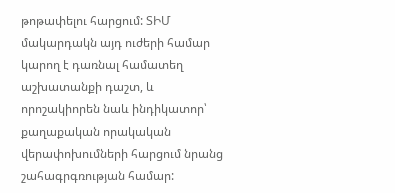թոթափելու հարցում: ՏԻՄ մակարդակն այդ ուժերի համար կարող է դառնալ համատեղ աշխատանքի դաշտ, և որոշակիորեն նաև ինդիկատոր՝ քաղաքական որակական վերափոխումների հարցում նրանց շահագրգռության համար: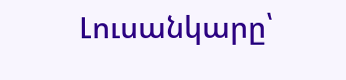Լուսանկարը՝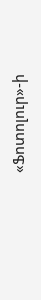«Ֆոտոլուր»-ի